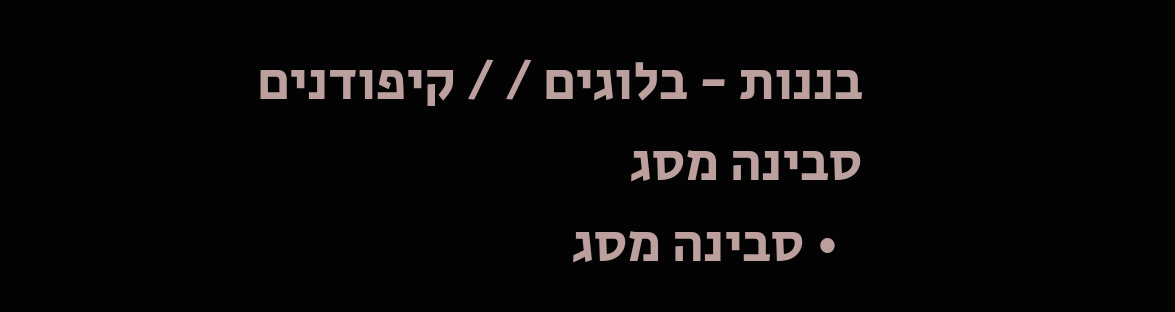בננות - בלוגים / / קיפודנים
סבינה מסג
  • סבינה מסג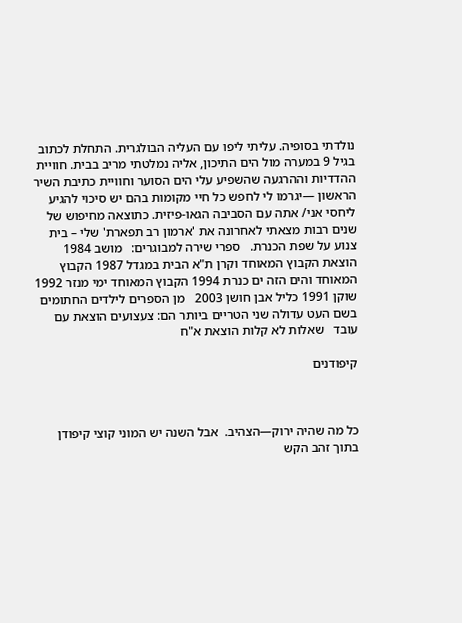נולדתי בסופיה. עליתי ליפו עם העליה הבולגרית. התחלת לכתוב בגיל 9 במערה מול הים התיכון, אליה נמלטתי מריב בבית. חוויית ההדדיות וההרגעה שהשפיע עלי הים הסוער וחוויית כתיבת השיר הראשון —יגרמו לי לחפש כל חיי מקומות בהם יש סיכוי להגיע ליחסי אני/ אתה עם הסביבה הגאו-פיזית. כתוצאה מחיפוש של שנים רבות מצאתי לאחרונה את 'ארמון רב תפארת' שלי – בית צנוע על שפת הכנרת.   ספרי שירה למבוגרים:   מושב 1984 הוצאת הקבוץ המאוחד וקרן ת"א הבית במגדל 1987 הקבוץ המאוחד והים הזה ים כנרת 1994 הקבוץ המאוחד ימי מנזר 1992 שוקן 1991 כליל אבן חושן 2003   מן הספרים לילדים החתומים בשם העט עדולה שני הטריים ביותר הם: צעצועים הוצאת עם עובד   שאלות לא קלות הוצאת א"ח

קיפודנים



כל מה שהיה ירוק—הצהיב.  אבל השנה יש המוני קוצי קיפודן בתוך זהב הקש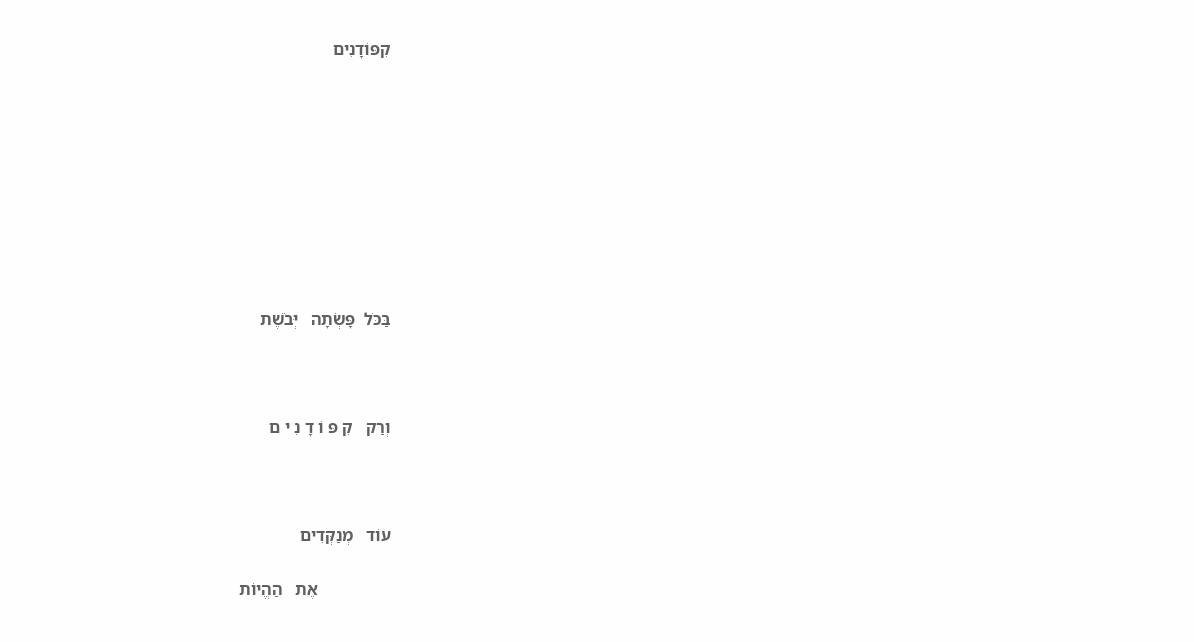קִפּוֹדָנִים









בַּכֹּל  פָּשְׂתָה   יְּבֹשֶׁת



וְרַק   קִ פּ וֹ דָ נִ י ם



עוֹד   מְנַקְּדִים

                 אֶת   הַהֱיוֹת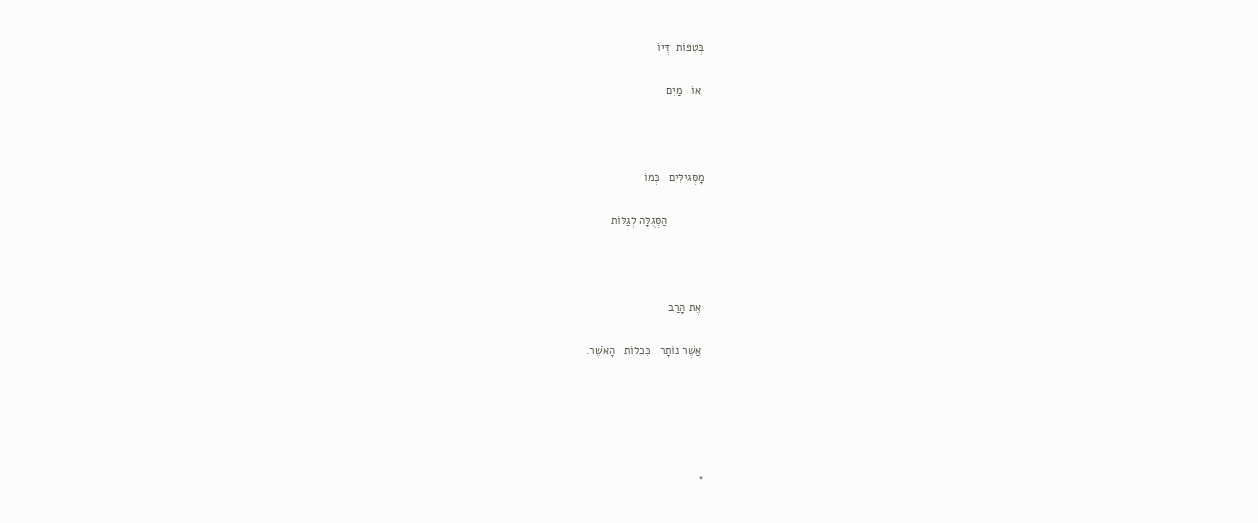בְּטִפּוֹת  דְּיוֹ

 אוֹ   מַיִם



מָסְּגילִּים   כְּמוֹ

            הַסְּגֻלָּה לְגַלּוֹת



 אֶת הָרַב

 אֲשֶׁר נוֹתָר   כִּכלוֹת   הָאֹשֶׁר.





*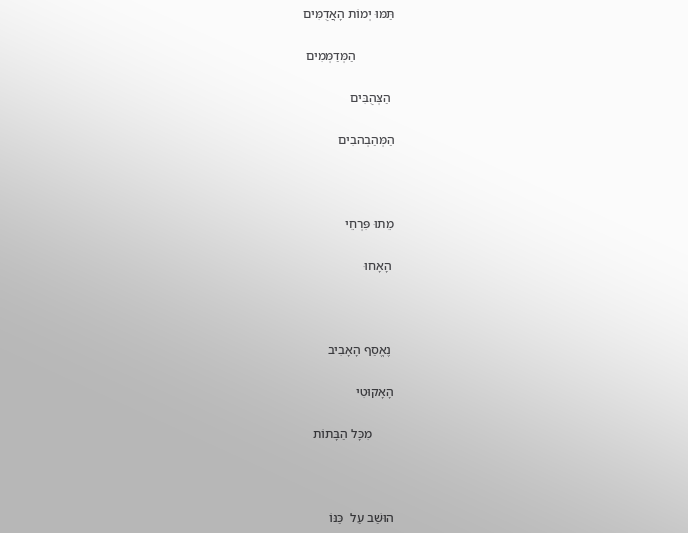תַּמּוּ יְמוֹת הָאֲדֻמִּים

            הַמְּדַמְּמִים

 הַצְּהֻבִּים

הַמְּהַבְהבִים



מֵתוּ פִּרְחֵי

 הָאָחוּ



 נֶאֱסַף הָאָבִיב

הָאָקוּטִי

       מִכָּל הַבָּתוֹת



הוּשַׁב עַל  כַּנּוֹ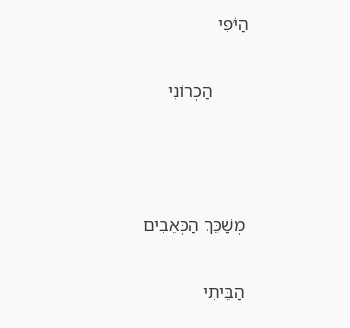הַיֹּפִי

        הַכְרוֹנִי



 מְשַׁכֵּךְ הַכְּאֵבִים

 הַבֵּיתִי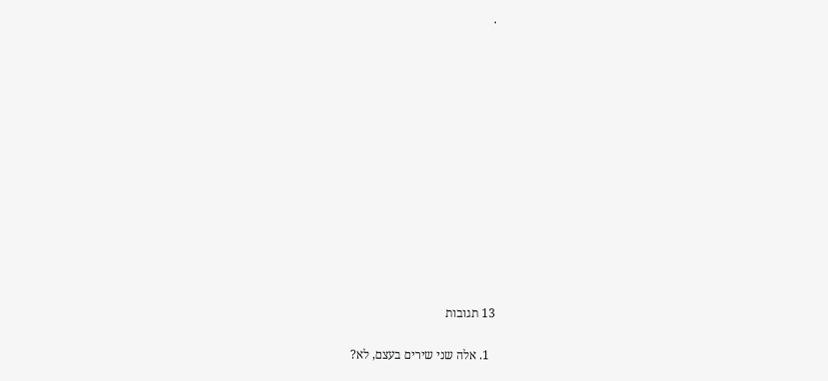.













13 תגובות

  1. אלה שני שירים בעצם, לא?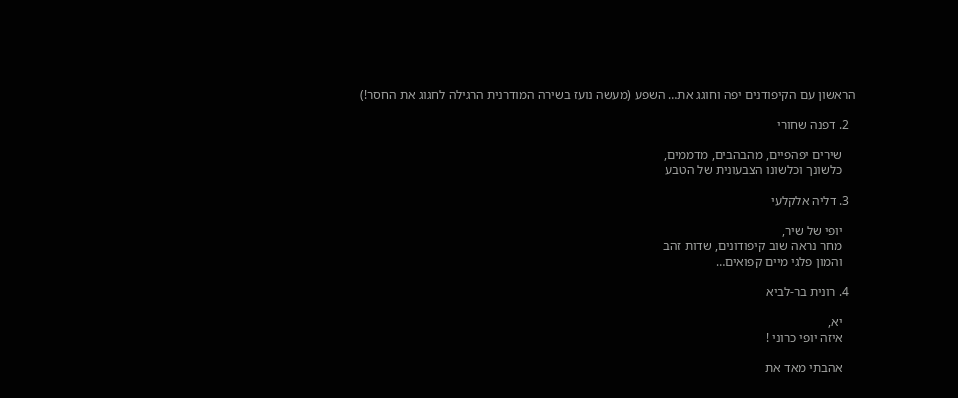הראשון עם הקיפודנים יפה וחוגג את… השפע (מעשה נועז בשירה המודרנית הרגילה לחגוג את החסר!)

  2. דפנה שחורי

    שירים יפהפיים, מהבהבים, מדממים,
    כלשונך וכלשונו הצבעונית של הטבע

  3. דליה אלקלעי

    יופי של שיר,
    מחר נראה שוב קיפודונים, שדות זהב
    והמון פלגי מיים קפואים…

  4. רונית בר-לביא

    יא,
    איזה יופי כרוני !

    אהבתי מאד את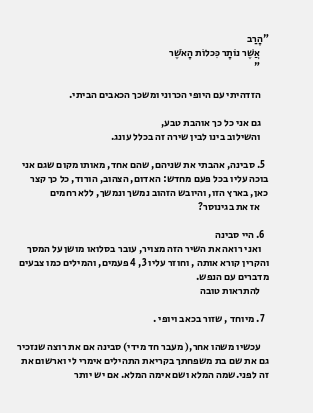"הָרַב
    אֲשֶׁר נוֹתָר כִּכלוֹת הָאֹשֶׁר
    "

    הזדהיתי עם היופי הכרוני ומשכך הכאבים הביתי.

    גם אני כל כך אוהבת טבע,
    והשילוב בינו לבין שירה זה בכלל עונג.

  5. סבינה, אהבתי את שניהם, שהם אחד, מאותו מקום שגם אני בוכה עליו בכל פעם מחדש: האדום, הצהוב, הורוד, כל כך קצר כאן, בארץ הזו, והיובש הזהוב נמשך ונמשך, ללא רחמים
    אז את בגינוסר?

  6. היי סבינה
    ואני רואה את השיר הזה מצויר, עובר בסלואו מושן על המסך והקרין קורא אותה , וחוזר עליו 3, 4 פעמים, והמילים כמו צבעים מדברים עם הנפש.
    להתראות טובה

  7. מיוחד , שזור בכאב ויופי .

    עכשיו משהו אחר,( מעבר חד מידי) סבינה אם את רוצה שנזכיר גם את שם בת משפחתך בקריאת התהילים אימרי לי וארשום את זה לפני.שמה המלא ושם אימה המלא. אם יש יותר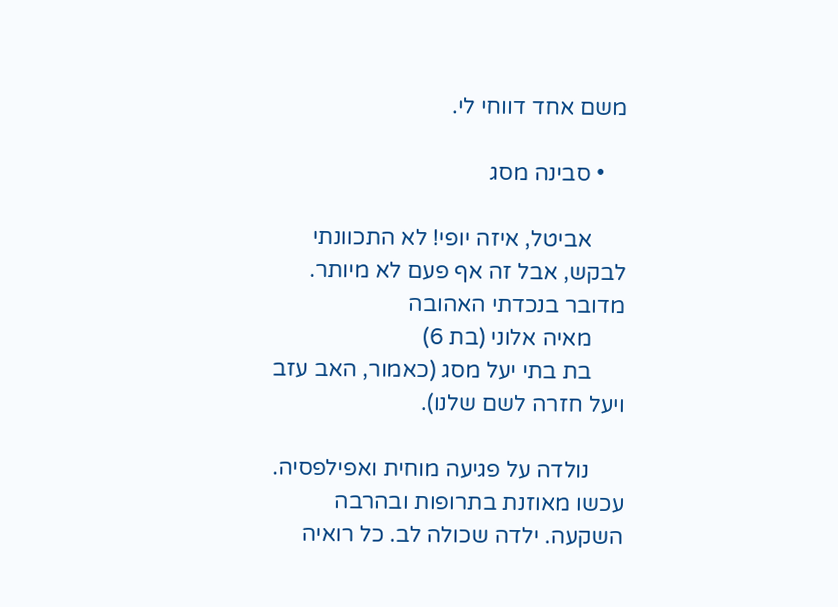משם אחד דווחי לי.

    • סבינה מסג

      אביטל, איזה יופי! לא התכוונתי לבקש, אבל זה אף פעם לא מיותר. מדובר בנכדתי האהובה
      מאיה אלוני (בת 6)
      בת בתי יעל מסג (כאמור, האב עזב ויעל חזרה לשם שלנו).

      נולדה על פגיעה מוחית ואפילפסיה. עכשו מאוזנת בתרופות ובהרבה השקעה. ילדה שכולה לב. כל רואיה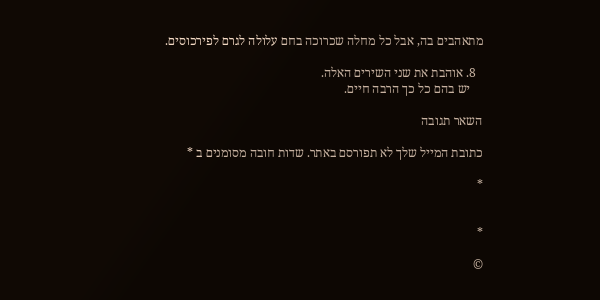מתאהבים בה, אבל כל מחלה שכרוכה בחם עלולה לגרם לפירכוסים.

  8. אוהבת את שני השירים האלה.
    יש בהם כל כך הרבה חיים.

השאר תגובה

כתובת המייל שלך לא תפורסם באתר. שדות חובה מסומנים ב *

*


*

©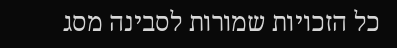כל הזכויות שמורות לסבינה מסג